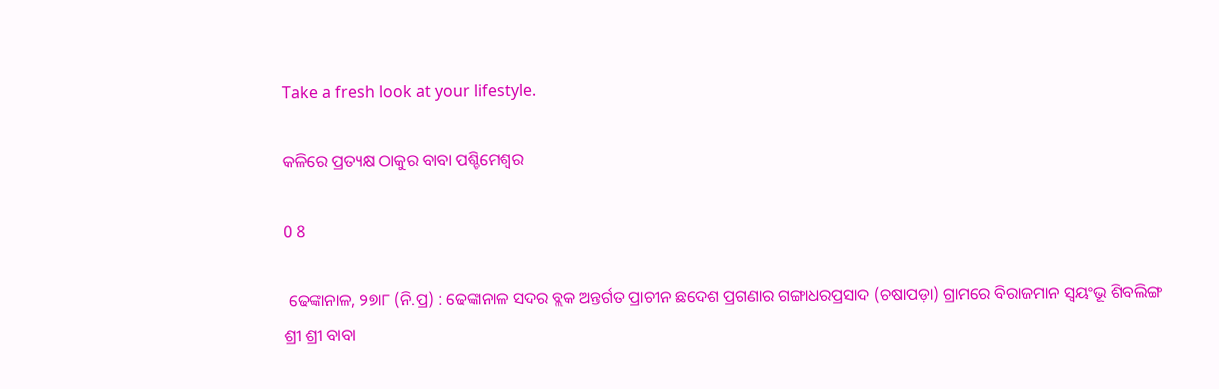Take a fresh look at your lifestyle.

କଳିରେ ପ୍ରତ୍ୟକ୍ଷ ଠାକୁର ବାବା ପଶ୍ଚିମେଶ୍ୱର

0 8

 ଢେଙ୍କାନାଳ, ୨୭ା୮ (ନି.ପ୍ର) : ଢେଙ୍କାନାଳ ସଦର ବ୍ଲକ ଅନ୍ତର୍ଗତ ପ୍ରାଚୀନ ଛଦେଶ ପ୍ରଗଣାର ଗଙ୍ଗାଧରପ୍ରସାଦ (ଚଷାପଡ଼ା) ଗ୍ରାମରେ ବିରାଜମାନ ସ୍ୱୟଂଭୂ ଶିବଲିଙ୍ଗ ଶ୍ରୀ ଶ୍ରୀ ବାବା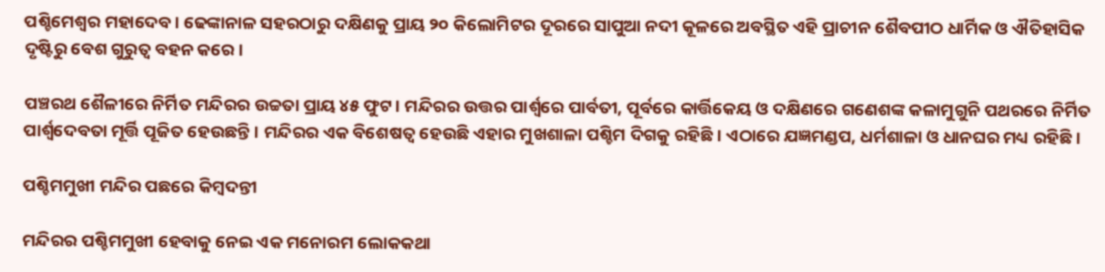ପଶ୍ଚିମେଶ୍ୱର ମହାଦେବ। ଢେଙ୍କାନାଳ ସହରଠାରୁ ଦକ୍ଷିଣକୁ ପ୍ରାୟ ୨୦ କିଲୋମିଟର ଦୂରରେ ସାପୁଆ ନଦୀ କୂଳରେ ଅବସ୍ଥିତ ଏହି ପ୍ରାଚୀନ ଶୈବପୀଠ ଧାର୍ମିକ ଓ ଐତିହାସିକ ଦୃଷ୍ଟିରୁ ବେଶ ଗୁରୁତ୍ୱ ବହନ କରେ।

ପଞ୍ଚରଥ ଶୈଳୀରେ ନିର୍ମିତ ମନ୍ଦିରର ଉଚ୍ଚତା ପ୍ରାୟ ୪୫ ଫୁଟ। ମନ୍ଦିରର ଉତ୍ତର ପାର୍ଶ୍ୱରେ ପାର୍ବତୀ, ପୂର୍ବରେ କାର୍ତ୍ତିକେୟ ଓ ଦକ୍ଷିଣରେ ଗଣେଶଙ୍କ କଳାମୁଗୁନି ପଥରରେ ନିର୍ମିତ ପାର୍ଶ୍ୱଦେବତା ମୂର୍ତ୍ତି ପୂଜିତ ହେଉଛନ୍ତି। ମନ୍ଦିରର ଏକ ବିଶେଷତ୍ୱ ହେଉଛି ଏହାର ମୁଖଶାଳା ପଶ୍ଚିମ ଦିଗକୁ ରହିଛି। ଏଠାରେ ଯଜ୍ଞମଣ୍ଡପ, ଧର୍ମଶାଳା ଓ ଧାନଘର ମଧ୍ୟ ରହିଛି।

ପଶ୍ଚିମମୁଖୀ ମନ୍ଦିର ପଛରେ କିମ୍ବଦନ୍ତୀ

ମନ୍ଦିରର ପଶ୍ଚିମମୁଖୀ ହେବାକୁ ନେଇ ଏକ ମନୋରମ ଲୋକକଥା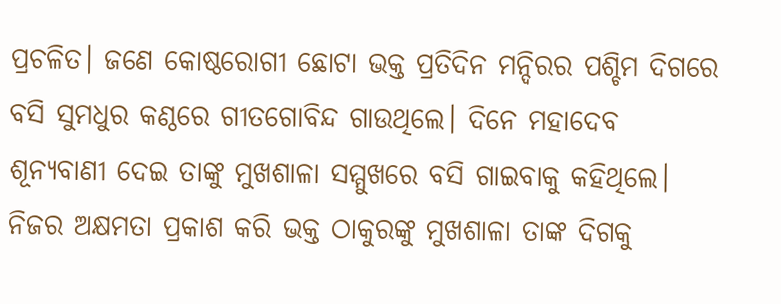ପ୍ରଚଳିତ। ଜଣେ କୋଷ୍ଠରୋଗୀ ଛୋଟା ଭକ୍ତ ପ୍ରତିଦିନ ମନ୍ଦିରର ପଶ୍ଚିମ ଦିଗରେ ବସି ସୁମଧୁର କଣ୍ଠରେ ଗୀତଗୋବିନ୍ଦ ଗାଉଥିଲେ। ଦିନେ ମହାଦେବ ଶୂନ୍ୟବାଣୀ ଦେଇ ତାଙ୍କୁ ମୁଖଶାଳା ସମ୍ମୁଖରେ ବସି ଗାଇବାକୁ କହିଥିଲେ। ନିଜର ଅକ୍ଷମତା ପ୍ରକାଶ କରି ଭକ୍ତ ଠାକୁରଙ୍କୁ ମୁଖଶାଳା ତାଙ୍କ ଦିଗକୁ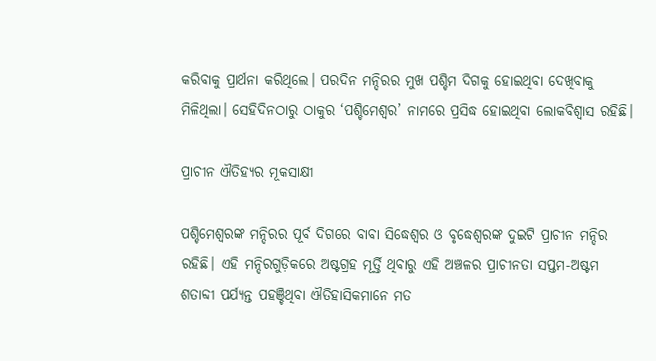କରିବାକୁ ପ୍ରାର୍ଥନା କରିଥିଲେ। ପରଦିନ ମନ୍ଦିରର ମୁଖ ପଶ୍ଚିମ ଦିଗକୁ ହୋଇଥିବା ଦେଖିବାକୁ ମିଳିଥିଲା। ସେହିଦିନଠାରୁ ଠାକୁର ‘ପଶ୍ଚିମେଶ୍ୱର’ ନାମରେ ପ୍ରସିଦ୍ଧ ହୋଇଥିବା ଲୋକବିଶ୍ୱାସ ରହିଛି।

ପ୍ରାଚୀନ ଐତିହ୍ୟର ମୂକସାକ୍ଷୀ

ପଶ୍ଚିମେଶ୍ୱରଙ୍କ ମନ୍ଦିରର ପୂର୍ବ ଦିଗରେ ବାବା ସିଦ୍ଧେଶ୍ୱର ଓ ବୃଦ୍ଧେଶ୍ୱରଙ୍କ ଦୁଇଟି ପ୍ରାଚୀନ ମନ୍ଦିର ରହିଛି। ଏହି ମନ୍ଦିରଗୁଡ଼ିକରେ ଅଷ୍ଟଗ୍ରହ ମୂର୍ତ୍ତି ଥିବାରୁ ଏହି ଅଞ୍ଚଳର ପ୍ରାଚୀନତା ସପ୍ତମ-ଅଷ୍ଟମ ଶତାବ୍ଦୀ ପର୍ଯ୍ୟନ୍ତ ପହଞ୍ଚିଥିବା ଐତିହାସିକମାନେ ମତ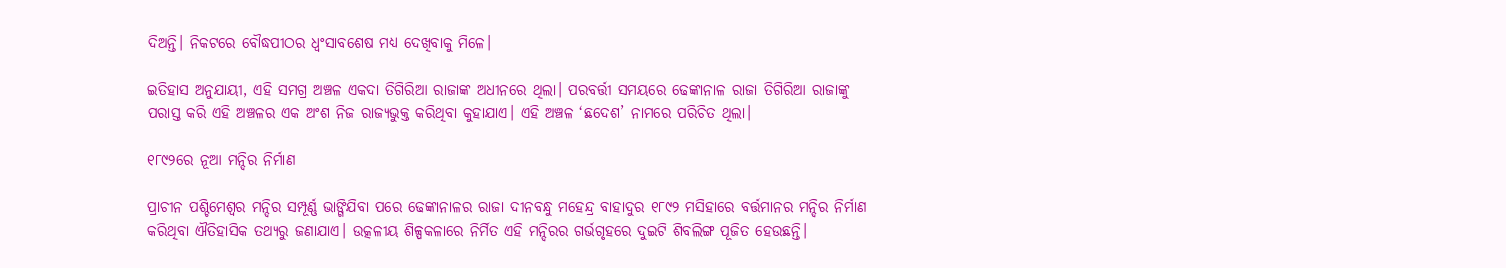ଦିଅନ୍ତି। ନିକଟରେ ବୌଦ୍ଧପୀଠର ଧ୍ୱଂସାବଶେଷ ମଧ୍ୟ ଦେଖିବାକୁ ମିଳେ।

ଇତିହାସ ଅନୁଯାୟୀ, ଏହି ସମଗ୍ର ଅଞ୍ଚଳ ଏକଦା ତିଗିରିଆ ରାଜାଙ୍କ ଅଧୀନରେ ଥିଲା। ପରବର୍ତ୍ତୀ ସମୟରେ ଢେଙ୍କାନାଳ ରାଜା ତିଗିରିଆ ରାଜାଙ୍କୁ ପରାସ୍ତ କରି ଏହି ଅଞ୍ଚଳର ଏକ ଅଂଶ ନିଜ ରାଜ୍ୟଭୁକ୍ତ କରିଥିବା କୁହାଯାଏ। ଏହି ଅଞ୍ଚଳ ‘ଛଦେଶ’ ନାମରେ ପରିଚିତ ଥିଲା।

୧୮୯୨ରେ ନୂଆ ମନ୍ଦିର ନିର୍ମାଣ

ପ୍ରାଚୀନ ପଶ୍ଚିମେଶ୍ୱର ମନ୍ଦିର ସମ୍ପୂର୍ଣ୍ଣ ଭାଙ୍ଗିଯିବା ପରେ ଢେଙ୍କାନାଳର ରାଜା ଦୀନବନ୍ଧୁ ମହେନ୍ଦ୍ର ବାହାଦୁର ୧୮୯୨ ମସିହାରେ ବର୍ତ୍ତମାନର ମନ୍ଦିର ନିର୍ମାଣ କରିଥିବା ଐତିହାସିକ ତଥ୍ୟରୁ ଜଣାଯାଏ। ଉତ୍କଳୀୟ ଶିଳ୍ପକଳାରେ ନିର୍ମିତ ଏହି ମନ୍ଦିରର ଗର୍ଭଗୃହରେ ଦୁଇଟି ଶିବଲିଙ୍ଗ ପୂଜିତ ହେଉଛନ୍ତି।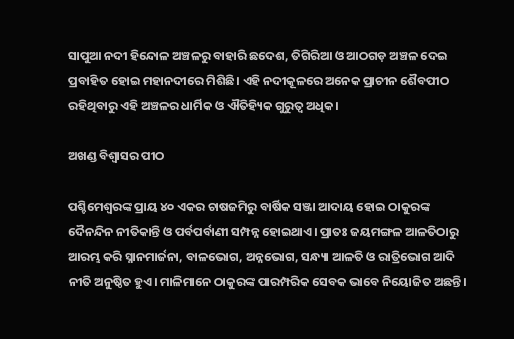ସାପୁଆ ନଦୀ ହିନ୍ଦୋଳ ଅଞ୍ଚଳରୁ ବାହାରି ଛଦେଶ, ତିଗିରିଆ ଓ ଆଠଗଡ଼ ଅଞ୍ଚଳ ଦେଇ ପ୍ରବାହିତ ହୋଇ ମହାନଦୀରେ ମିଶିଛି। ଏହି ନଦୀକୂଳରେ ଅନେକ ପ୍ରାଚୀନ ଶୈବପୀଠ ରହିଥିବାରୁ ଏହି ଅଞ୍ଚଳର ଧାର୍ମିକ ଓ ଐତିହ୍ୟିକ ଗୁରୁତ୍ୱ ଅଧିକ।

ଅଖଣ୍ଡ ବିଶ୍ୱାସର ପୀଠ

ପଶ୍ଚିମେଶ୍ୱରଙ୍କ ପ୍ରାୟ ୪୦ ଏକର ଚାଷଜମିରୁ ବାର୍ଷିକ ସଞ୍ଜା ଆଦାୟ ହୋଇ ଠାକୁରଙ୍କ ଦୈନନ୍ଦିନ ନୀତିକାନ୍ତି ଓ ପର୍ବପର୍ବାଣୀ ସମ୍ପନ୍ନ ହୋଇଥାଏ। ପ୍ରାତଃ ଜୟମଙ୍ଗଳ ଆଳତିଠାରୁ ଆରମ୍ଭ କରି ସ୍ନାନମାର୍ଜନା, ବାଳଭୋଗ, ଅନ୍ନଭୋଗ, ସନ୍ଧ୍ୟା ଆଳତି ଓ ରାତ୍ରିଭୋଗ ଆଦି ନୀତି ଅନୁଷ୍ଠିତ ହୁଏ। ମାଳିମାନେ ଠାକୁରଙ୍କ ପାରମ୍ପରିକ ସେବକ ଭାବେ ନିୟୋଜିତ ଅଛନ୍ତି।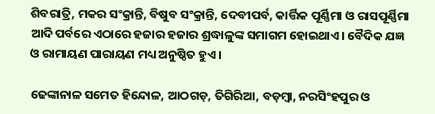ଶିବରାତ୍ରି, ମକର ସଂକ୍ରାନ୍ତି, ବିଷୁବ ସଂକ୍ରାନ୍ତି, ଦେବୀପର୍ବ, କାର୍ତ୍ତିକ ପୂର୍ଣ୍ଣିମା ଓ ରାସପୂର୍ଣ୍ଣିମା ଆଦି ପର୍ବରେ ଏଠାରେ ହଜାର ହଜାର ଶ୍ରଦ୍ଧାଳୁଙ୍କ ସମାଗମ ହୋଇଥାଏ। ବୈଦିକ ଯଜ୍ଞ ଓ ରାମାୟଣ ପାରାୟଣ ମଧ୍ୟ ଅନୁଷ୍ଠିତ ହୁଏ।

ଢେଙ୍କାନାଳ ସମେତ ହିନ୍ଦୋଳ, ଆଠଗଡ଼, ତିଗିରିଆ, ବଡ଼ମ୍ବା, ନରସିଂହପୁର ଓ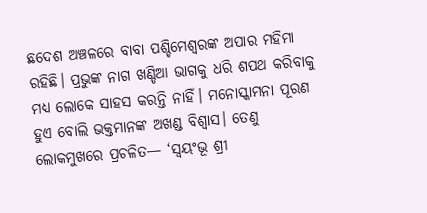ଛଦେଶ ଅଞ୍ଚଳରେ ବାବା ପଶ୍ଚିମେଶ୍ୱରଙ୍କ ଅପାର ମହିମା ରହିଛି। ପ୍ରଭୁଙ୍କ ନାଗ ଖଣ୍ଡିଆ ଭାଗକୁ ଧରି ଶପଥ କରିବାକୁ ମଧ୍ୟ ଲୋକେ ସାହସ କରନ୍ତି ନାହିଁ। ମନୋସ୍କାମନା ପୂରଣ ହୁଏ ବୋଲି ଭକ୍ତମାନଙ୍କ ଅଖଣ୍ଡ ବିଶ୍ୱାସ। ତେଣୁ ଲୋକମୁଖରେ ପ୍ରଚଳିତ— ‘ସ୍ୱୟଂଭୂ ଶ୍ରୀ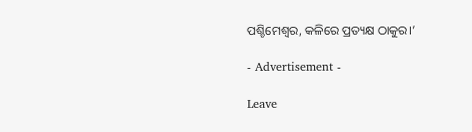ପଶ୍ଚିମେଶ୍ୱର, କଳିରେ ପ୍ରତ୍ୟକ୍ଷ ଠାକୁର।’

- Advertisement -

Leave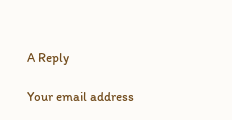A Reply

Your email address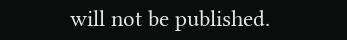will not be published.